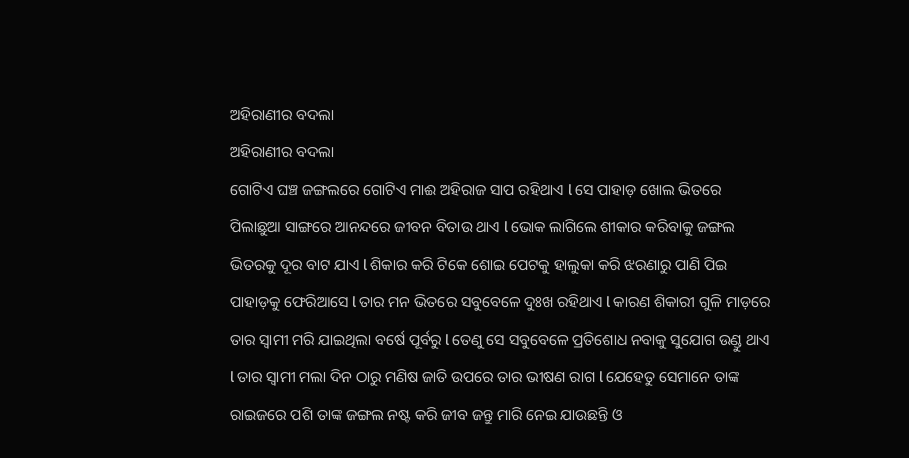ଅହିରାଣୀର ବଦଲା
ଅହିରାଣୀର ବଦଲା
ଗୋଟିଏ ଘଞ୍ଚ ଜଙ୍ଗଲରେ ଗୋଟିଏ ମାଈ ଅହିରାଜ ସାପ ରହିଥାଏ l ସେ ପାହାଡ଼ ଖୋଲ ଭିତରେ ପିଲାଛୁଆ ସାଙ୍ଗରେ ଆନନ୍ଦରେ ଜୀବନ ବିତାଉ ଥାଏ l ଭୋକ ଲାଗିଲେ ଶୀକାର କରିବାକୁ ଜଙ୍ଗଲ ଭିତରକୁ ଦୂର ବାଟ ଯାଏ l ଶିକାର କରି ଟିକେ ଶୋଇ ପେଟକୁ ହାଲୁକା କରି ଝରଣାରୁ ପାଣି ପିଇ ପାହାଡ଼କୁ ଫେରିଆସେ l ତାର ମନ ଭିତରେ ସବୁବେଳେ ଦୁଃଖ ରହିଥାଏ l କାରଣ ଶିକାରୀ ଗୁଳି ମାଡ଼ରେ ତାର ସ୍ୱାମୀ ମରି ଯାଇଥିଲା ବର୍ଷେ ପୂର୍ବରୁ l ତେଣୁ ସେ ସବୁବେଳେ ପ୍ରତିଶୋଧ ନବାକୁ ସୁଯୋଗ ଉଣ୍ଡୁ ଥାଏ l ତାର ସ୍ୱାମୀ ମଲା ଦିନ ଠାରୁ ମଣିଷ ଜାତି ଉପରେ ତାର ଭୀଷଣ ରାଗ l ଯେହେତୁ ସେମାନେ ତାଙ୍କ ରାଇଜରେ ପଶି ତାଙ୍କ ଜଙ୍ଗଲ ନଷ୍ଟ କରି ଜୀବ ଜନ୍ତୁ ମାରି ନେଇ ଯାଉଛନ୍ତି ଓ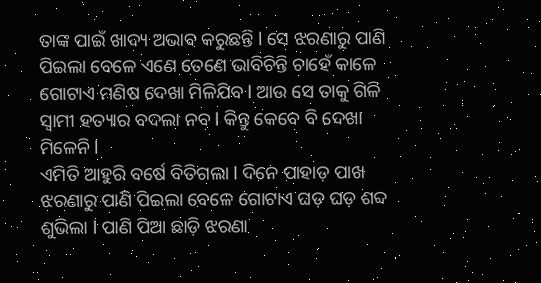ତାଙ୍କ ପାଇଁ ଖାଦ୍ୟ ଅଭାବ କରୁଛନ୍ତି l ସେ ଝରଣାରୁ ପାଣି ପିଇଲା ବେଳେ ଏଣେ ତେଣେ ଭାବିଚିନ୍ତି ଚାହେଁ କାଳେ ଗୋଟାଏ ମଣିଷ ଦେଖା ମିଳିଯିବ l ଆଉ ସେ ତାକୁ ଗିଳି ସ୍ୱାମୀ ହତ୍ୟାର ବଦଲା ନବ l କିନ୍ତୁ କେବେ ବି ଦେଖା ମିଳେନି l
ଏମିତି ଆହୁରି ବର୍ଷେ ବିତିଗଲା l ଦିନେ ପାହାଡ଼ ପାଖ ଝରଣାରୁ ପାଣି ପିଇଲା ବେଳେ ଗୋଟାଏ ଘଡ଼ ଘଡ଼ ଶବ୍ଦ ଶୁଭିଲା l ପାଣି ପିଆ ଛାଡ଼ି ଝରଣା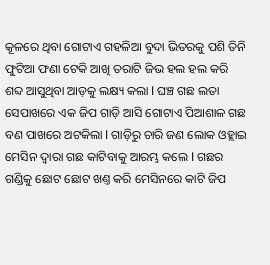କୂଳରେ ଥିବା ଗୋଟାଏ ଗହଳିଆ ବୁଦା ଭିତରକୁ ପଶି ତିନି ଫୁଟିଆ ଫଣା ଟେକି ଆଖି ତରାଟି ଜିଭ ହଲ ହଲ କରି ଶବ୍ଦ ଆସୁଥିବା ଆଡ଼କୁ ଲକ୍ଷ୍ୟ କଲା l ଘଞ୍ଚ ଗଛ ଲତା ସେପାଖରେ ଏକ ଜିପ ଗାଡ଼ି ଆସି ଗୋଟାଏ ପିଆଶାଳ ଗଛ ବଣ ପାଖରେ ଅଟକିଲା l ଗାଡ଼ିରୁ ଚାରି ଜଣ ଲୋକ ଓହ୍ଲାଇ ମେସିନ ଦ୍ଵାରା ଗଛ କାଟିବାକୁ ଆରମ୍ଭ କଲେ l ଗଛର ଗଣ୍ଡିକୁ ଛୋଟ ଛୋଟ ଖଣ୍ତ କରି ମେସିନରେ କାଟି ଜିପ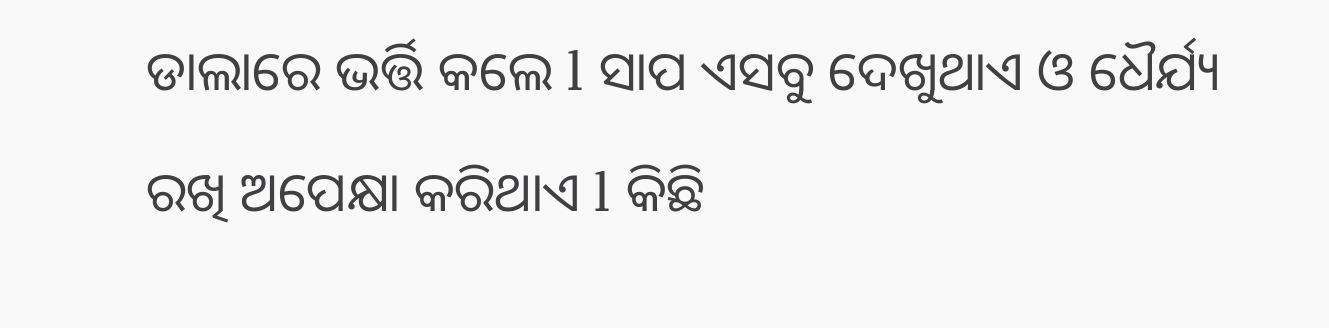ଡାଲାରେ ଭର୍ତ୍ତି କଲେ l ସାପ ଏସବୁ ଦେଖୁଥାଏ ଓ ଧୈର୍ଯ୍ୟ ରଖି ଅପେକ୍ଷା କରିଥାଏ l କିଛି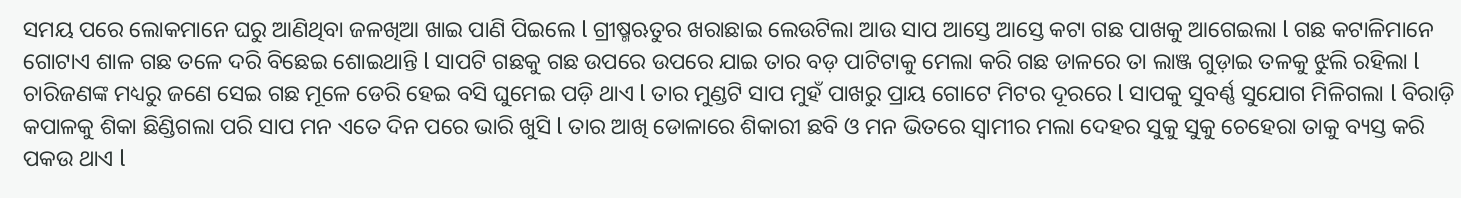ସମୟ ପରେ ଲୋକମାନେ ଘରୁ ଆଣିଥିବା ଜଳଖିଆ ଖାଇ ପାଣି ପିଇଲେ l ଗ୍ରୀଷ୍ମଋତୁର ଖରାଛାଇ ଲେଉଟିଲା ଆଉ ସାପ ଆସ୍ତେ ଆସ୍ତେ କଟା ଗଛ ପାଖକୁ ଆଗେଇଲା l ଗଛ କଟାଳିମାନେ ଗୋଟାଏ ଶାଳ ଗଛ ତଳେ ଦରି ବିଛେଇ ଶୋଇଥାନ୍ତି l ସାପଟି ଗଛକୁ ଗଛ ଉପରେ ଉପରେ ଯାଇ ତାର ବଡ଼ ପାଟିଟାକୁ ମେଲା କରି ଗଛ ଡାଳରେ ତା ଲାଞ୍ଜ ଗୁଡ଼ାଇ ତଳକୁ ଝୁଲି ରହିଲା l ଚାରିଜଣଙ୍କ ମଧ୍ୟରୁ ଜଣେ ସେଇ ଗଛ ମୂଳେ ଡେରି ହେଇ ବସି ଘୁମେଇ ପଡ଼ି ଥାଏ l ତାର ମୁଣ୍ଡଟି ସାପ ମୁହଁ ପାଖରୁ ପ୍ରାୟ ଗୋଟେ ମିଟର ଦୂରରେ l ସାପକୁ ସୁବର୍ଣ୍ଣ ସୁଯୋଗ ମିଳିଗଲା l ବିରାଡ଼ି କପାଳକୁ ଶିକା ଛିଣ୍ଡିଗଲା ପରି ସାପ ମନ ଏତେ ଦିନ ପରେ ଭାରି ଖୁସି l ତାର ଆଖି ଡୋଳାରେ ଶିକାରୀ ଛବି ଓ ମନ ଭିତରେ ସ୍ୱାମୀର ମଲା ଦେହର ସୁକୁ ସୁକୁ ଚେହେରା ତାକୁ ବ୍ୟସ୍ତ କରି ପକଉ ଥାଏ l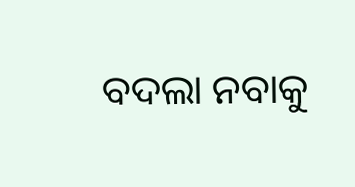ବଦଲା ନବାକୁ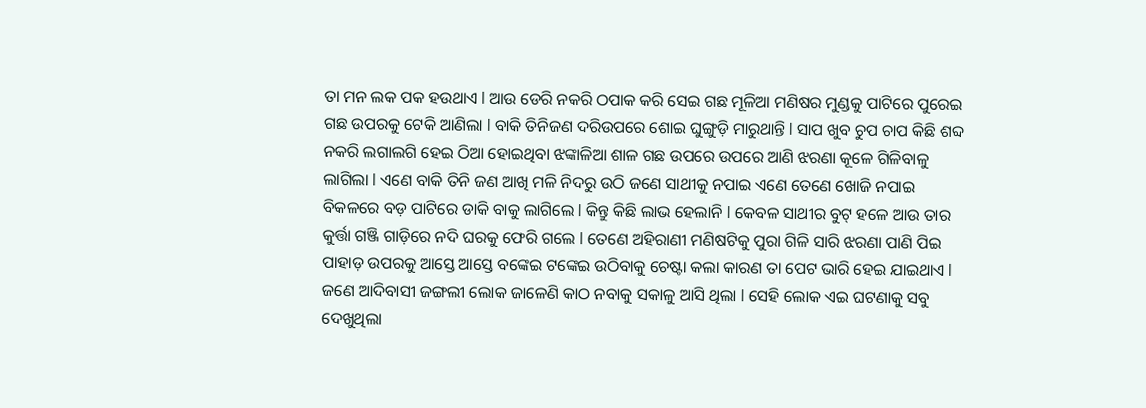ତା ମନ ଲକ ପକ ହଉଥାଏ l ଆଉ ଡେରି ନକରି ଠପାକ କରି ସେଇ ଗଛ ମୂଳିଆ ମଣିଷର ମୁଣ୍ଡକୁ ପାଟିରେ ପୁରେଇ ଗଛ ଉପରକୁ ଟେକି ଆଣିଲା l ବାକି ତିନିଜଣ ଦରିଉପରେ ଶୋଇ ଘୁଙ୍ଗୁଡ଼ି ମାରୁଥାନ୍ତି l ସାପ ଖୁବ ଚୁପ ଚାପ କିଛି ଶବ୍ଦ ନକରି ଲଗାଲଗି ହେଇ ଠିଆ ହୋଇଥିବା ଝଙ୍କାଳିଆ ଶାଳ ଗଛ ଉପରେ ଉପରେ ଆଣି ଝରଣା କୂଳେ ଗିଳିବାଳୁ ଲାଗିଲା l ଏଣେ ବାକି ତିନି ଜଣ ଆଖି ମଳି ନିଦରୁ ଉଠି ଜଣେ ସାଥୀକୁ ନପାଇ ଏଣେ ତେଣେ ଖୋଜି ନପାଇ ବିକଳରେ ବଡ଼ ପାଟିରେ ଡାକି ବାକୁ ଲାଗିଲେ l କିନ୍ତୁ କିଛି ଲାଭ ହେଲାନି l କେବଳ ସାଥୀର ବୁଟ୍ ହଳେ ଆଉ ତାର କୁର୍ତ୍ତା ଗଞ୍ଜି ଗାଡ଼ିରେ ନଦି ଘରକୁ ଫେରି ଗଲେ l ତେଣେ ଅହିରାଣୀ ମଣିଷଟିକୁ ପୁରା ଗିଳି ସାରି ଝରଣା ପାଣି ପିଇ ପାହାଡ଼ ଉପରକୁ ଆସ୍ତେ ଆସ୍ତେ ବଙ୍କେଇ ଟଙ୍କେଇ ଉଠିବାକୁ ଚେଷ୍ଟା କଲା କାରଣ ତା ପେଟ ଭାରି ହେଇ ଯାଇଥାଏ l
ଜଣେ ଆଦିବାସୀ ଜଙ୍ଗଲୀ ଲୋକ ଜାଳେଣି କାଠ ନବାକୁ ସକାଳୁ ଆସି ଥିଲା l ସେହି ଲୋକ ଏଇ ଘଟଣାକୁ ସବୁ ଦେଖୁଥିଲା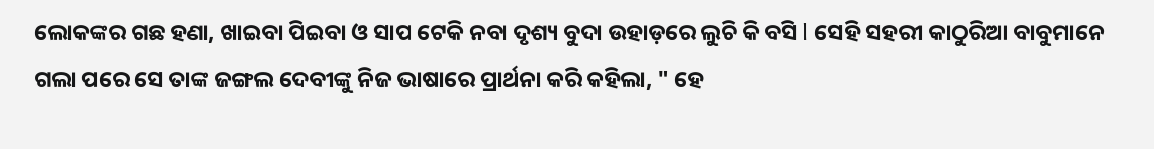ଲୋକଙ୍କର ଗଛ ହଣା, ଖାଇବା ପିଇବା ଓ ସାପ ଟେକି ନବା ଦୃଶ୍ୟ ବୁଦା ଉହାଡ଼ରେ ଲୁଚି କି ବସି l ସେହି ସହରୀ କାଠୁରିଆ ବାବୁମାନେ ଗଲା ପରେ ସେ ତାଙ୍କ ଜଙ୍ଗଲ ଦେବୀଙ୍କୁ ନିଜ ଭାଷାରେ ପ୍ରାର୍ଥନା କରି କହିଲା, " ହେ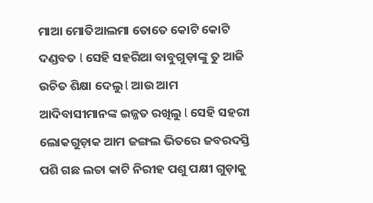ମାଆ ମୋତିଆଲମା ତୋତେ କୋଟି କୋଟି ଦଣ୍ଡବତ l ସେହି ସହରିଆ ବାବୁଗୁଡ଼ାଙ୍କୁ ତୁ ଆଜି ଉଚିତ ଶିକ୍ଷା ଦେଲୁ l ଆଉ ଆମ ଆଦିବାସୀମାନଙ୍କ ଇଜ୍ଜତ ରଖିଲୁ l ସେହି ସହରୀ ଲୋକଗୁଡ଼ାକ ଆମ ଜଙ୍ଗଲ ଭିତରେ ଜବରଦସ୍ତି ପଶି ଗଛ ଲତା କାଟି ନିରୀହ ପଶୁ ପକ୍ଷୀ ଗୁଡ଼ାକୁ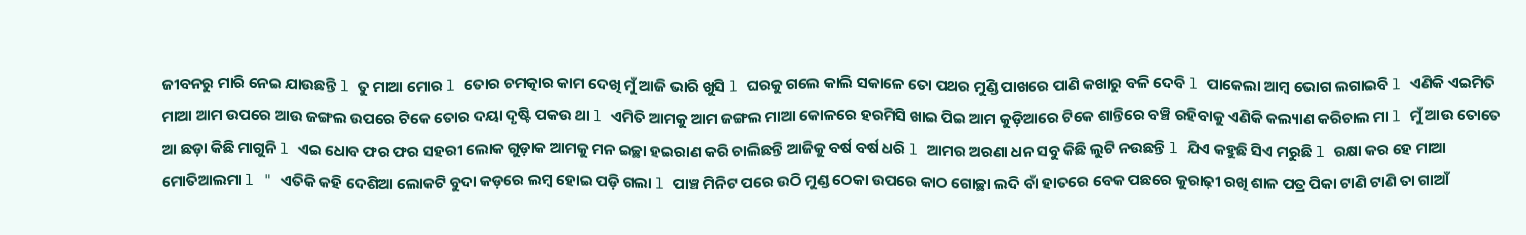ଜୀବନରୁ ମାରି ନେଇ ଯାଉଛନ୍ତି l ତୁ ମାଆ ମୋର l ତୋର ଚମତ୍କାର କାମ ଦେଖି ମୁଁ ଆଜି ଭାରି ଖୁସି l ଘରକୁ ଗଲେ କାଲି ସକାଳେ ତୋ ପଥର ମୁଣ୍ଡି ପାଖରେ ପାଣି କଖାରୁ ବଳି ଦେବି l ପାକେଲା ଆମ୍ବ ଭୋଗ ଲଗାଇବି l ଏଣିକି ଏଇମିତି ମାଆ ଆମ ଉପରେ ଆଉ ଜଙ୍ଗଲ ଉପରେ ଟିକେ ତୋର ଦୟା ଦୃଷ୍ଟି ପକଉ ଥା l ଏମିତି ଆମକୁ ଆମ ଜଙ୍ଗଲ ମାଆ କୋଳରେ ହରମିସି ଖାଇ ପିଇ ଆମ କୁଡ଼ିଆରେ ଟିକେ ଶାନ୍ତିରେ ବଞ୍ଚି ରହିବାକୁ ଏଣିକି କଲ୍ୟାଣ କରିଚାଲ ମା l ମୁଁ ଆଉ ତୋତେ ଆ ଛଡ଼ା କିଛି ମାଗୁନି l ଏଇ ଧୋବ ଫର ଫର ସହରୀ ଲୋକ ଗୁଡ଼ାକ ଆମକୁ ମନ ଇଚ୍ଛା ହଇରାଣ କରି ଚାଲିଛନ୍ତି ଆଜିକୁ ବର୍ଷ ବର୍ଷ ଧରି l ଆମର ଅରଣା ଧନ ସବୁ କିଛି ଲୁଟି ନଉଛନ୍ତି l ଯିଏ କହୁଛି ସିଏ ମରୁଛି l ରକ୍ଷା କର ହେ ମାଆ ମୋତିଆଲମା l " ଏତିକି କହି ଦେଶିଆ ଲୋକଟି ବୁଦା କଡ଼ରେ ଲମ୍ବ ହୋଇ ପଡ଼ି ଗଲା l ପାଞ୍ଚ ମିନିଟ ପରେ ଉଠି ମୁଣ୍ଡ ଠେକା ଉପରେ କାଠ ଗୋଚ୍ଛା ଲଦି ବାଁ ହାତରେ ବେକ ପଛରେ କୁରାଢ଼ୀ ରଖି ଶାଳ ପତ୍ର ପିକା ଟାଣି ଟାଣି ତା ଗାଆଁ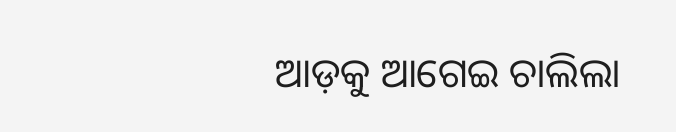ଆଡ଼କୁ ଆଗେଇ ଚାଲିଲା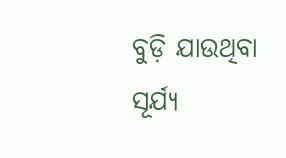ବୁଡ଼ି ଯାଉଥିବା ସୂର୍ଯ୍ୟ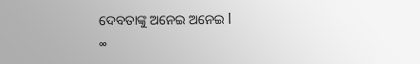ଦେବତାଙ୍କୁ ଅନେଇ ଅନେଇ l
∞